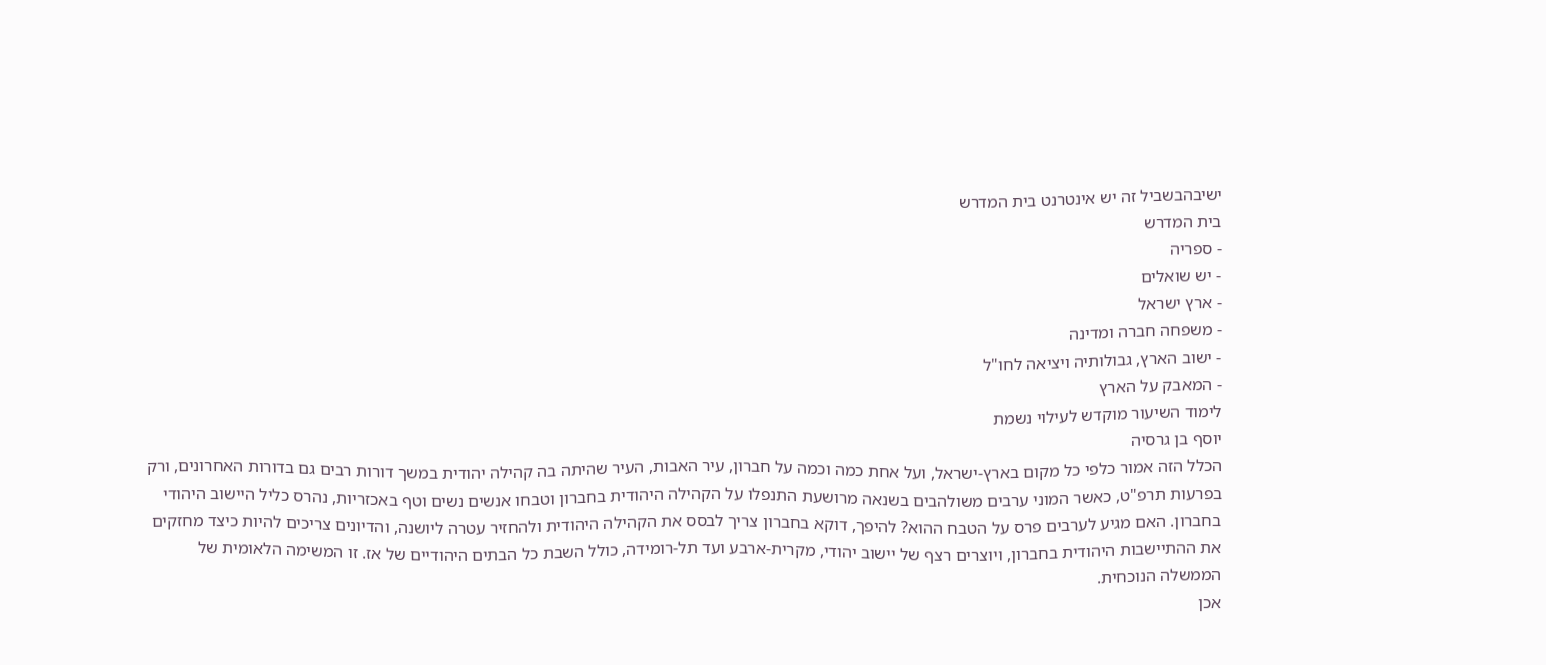ישיבהבשביל זה יש אינטרנט בית המדרש
בית המדרש
- ספריה
- יש שואלים
- ארץ ישראל
- משפחה חברה ומדינה
- ישוב הארץ, גבולותיה ויציאה לחו"ל
- המאבק על הארץ
לימוד השיעור מוקדש לעילוי נשמת
יוסף בן גרסיה
הכלל הזה אמור כלפי כל מקום בארץ-ישראל, ועל אחת כמה וכמה על חברון, עיר האבות, העיר שהיתה בה קהילה יהודית במשך דורות רבים גם בדורות האחרונים, ורק בפרעות תרפ"ט, כאשר המוני ערבים משולהבים בשנאה מרושעת התנפלו על הקהילה היהודית בחברון וטבחו אנשים נשים וטף באכזריות, נהרס כליל היישוב היהודי בחברון. האם מגיע לערבים פרס על הטבח ההוא? להיפך, דוקא בחברון צריך לבסס את הקהילה היהודית ולהחזיר עטרה ליושנה, והדיונים צריכים להיות כיצד מחזקים את ההתיישבות היהודית בחברון, ויוצרים רצף של יישוב יהודי, מקרית-ארבע ועד תל-רומידה, כולל השבת כל הבתים היהודיים של אז. זו המשימה הלאומית של הממשלה הנוכחית.
אכן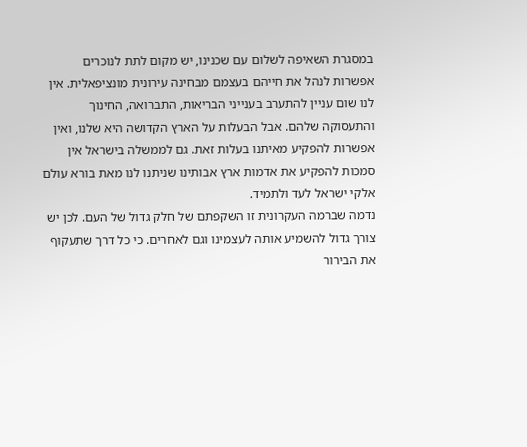במסגרת השאיפה לשלום עם שכנינו, יש מקום לתת לנוכרים אפשרות לנהל את חייהם בעצמם מבחינה עירונית מונציפאלית. אין לנו שום עניין להתערב בענייני הבריאות, התברואה, החינוך והתעסוקה שלהם. אבל הבעלות על הארץ הקדושה היא שלנו, ואין אפשרות להפקיע מאיתנו בעלות זאת. גם לממשלה בישראל אין סמכות להפקיע את אדמות ארץ אבותינו שניתנו לנו מאת בורא עולם אלקי ישראל לעד ולתמיד.
נדמה שברמה העקרונית זו השקפתם של חלק גדול של העם. לכן יש צורך גדול להשמיע אותה לעצמינו וגם לאחרים. כי כל דרך שתעקוף את הבירור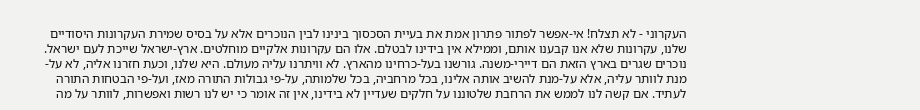העקרוני - לא תצלח! אי-אפשר לפתור פתרון אמת את בעיית הסכסוך בינינו לבין הנוכרים אלא על בסיס שמירת העקרונות היסודיים שלנו, עקרונות שלא אנו קבענו אותם, וממילא אין בידינו לבטלם. אלו הם עקרונות אלקיים מוחלטים. ארץ-ישראל שייכת לעם ישראל. נוכרים שגרים בארץ הזאת הם דיירי-משנה. גורשנו בעל-כרחינו מהארץ. לא וויתרנו עליה מעולם. היא שלנו, וכעת חזרנו אליה, לא על-מנת לוותר עליה, אלא על-מנת להשיב אותה אלינו, בכל מרחביה, בכל שלמותה, על-פי גבולות התורה מאז, ועל-פי הבטחות התורה לעתיד. אם קשה לנו לממש את הרחבת שלטוננו על חלקים שעדיין לא בידינו, אין זה אומר כי יש לנו רשות ואפשרות, לוותר על מה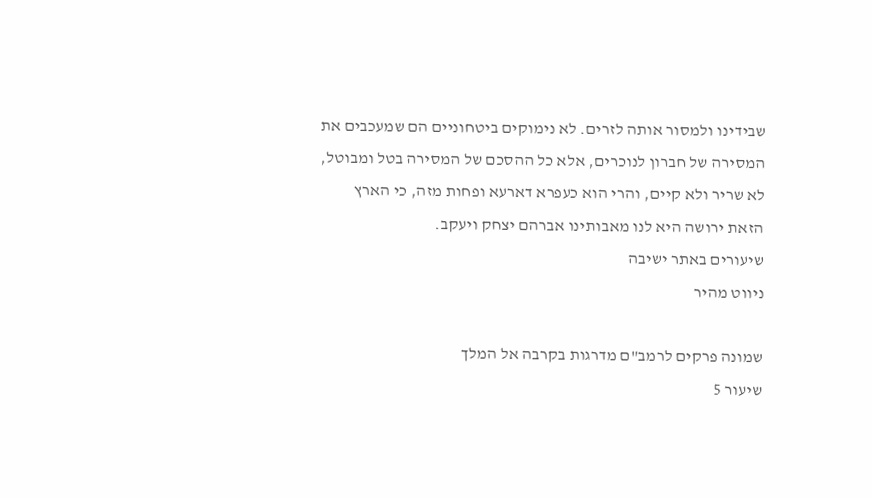שבידינו ולמסור אותה לזרים. לא נימוקים ביטחוניים הם שמעכבים את המסירה של חברון לנוכרים, אלא כל ההסכם של המסירה בטל ומבוטל, לא שריר ולא קיים, והרי הוא כעפרא דארעא ופחות מזה, כי הארץ הזאת ירושה היא לנו מאבותינו אברהם יצחק ויעקב.
שיעורים באתר ישיבה
ניווט מהיר

שמונה פרקים לרמב"ם מדרגות בקרבה אל המלך
שיעור 5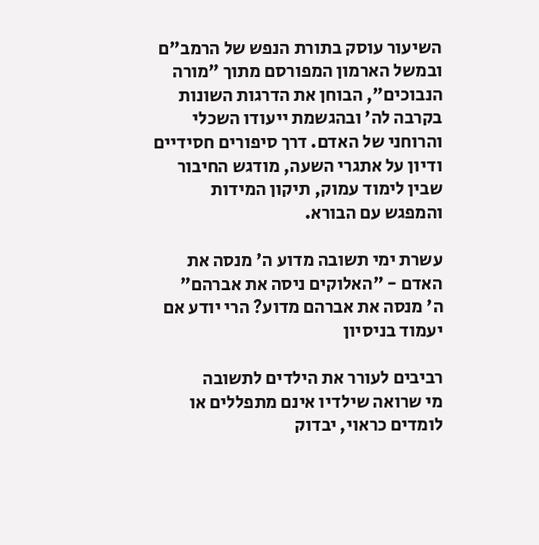השיעור עוסק בתורת הנפש של הרמב"ם ובמשל הארמון המפורסם מתוך "מורה הנבוכים", הבוחן את הדרגות השונות בקרבה לה' ובהגשמת ייעודו השכלי והרוחני של האדם. דרך סיפורים חסידיים ודיון על אתגרי השעה, מודגש החיבור שבין לימוד עמוק, תיקון המידות והמפגש עם הבורא.

עשרת ימי תשובה מדוע ה' מנסה את האדם - "האלוקים ניסה את אברהם"
ה' מנסה את אברהם מדוע? הרי יודע אם יעמוד בניסיון

רביבים לעורר את הילדים לתשובה
מי שרואה שילדיו אינם מתפללים או לומדים כראוי, יבדוק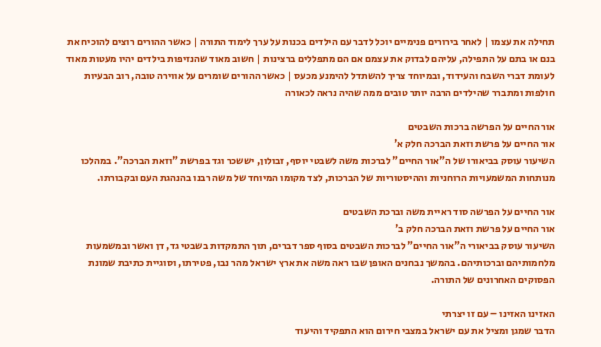תחילה את עצמו | לאחר בירורים פנימיים יוכל לדבר עם הילדים בכנות על ערך לימוד התורה | כאשר ההורים רוצים להוכיח את בנם או בתם על התפילה, עליהם לבדוק את עצמם אם הם מתפללים ברצינות | חשוב מאוד שהנזיפות בילדים יהיו מעטות מאוד לעומת דברי השבח והעידוד, ובמיוחד צריך להשתדל להימנע מכעס | כאשר ההורים שומרים על אווירה טובה, רוב הבעיות חולפות ומתברר שהילדים הרבה יותר טובים ממה שהיה נראה לכאורה

אור החיים על הפרשה ברכות השבטים
אור החיים על פרשת וזאת הברכה חלק א'
השיעור עוסק בביאורו של ה"אור החיים" לברכות משה לשבטי יוסף, זבולון, יששכר וגד בפרשת "וזאת הברכה". במהלכו מנותחות המשמעויות הרוחניות וההיסטוריות של הברכות, לצד מקומו המיוחד של משה רבנו בהנהגת העם ובקבורתו.

אור החיים על הפרשה סוד ראיית משה וברכת השבטים
אור החיים על פרשת וזאת הברכה חלק ב'
השיעור עוסק בביאורי ה"אור החיים" לברכות השבטים בסוף ספר דברים, תוך התמקדות בשבטי גד, דן ואשר ובמשמעות מלחמותיהם וברכותיהם. בהמשך נבחנים האופן שבו ראה משה את ארץ ישראל מהר נבו, פטירתו, וסוגיית כתיבת שמונת הפסוקים האחרונים של התורה.

האזינו האזינו – עם זו יצרתי
הדבר שמגן ומציל את עם ישראל במצבי חירום הוא התפקיד והיעוד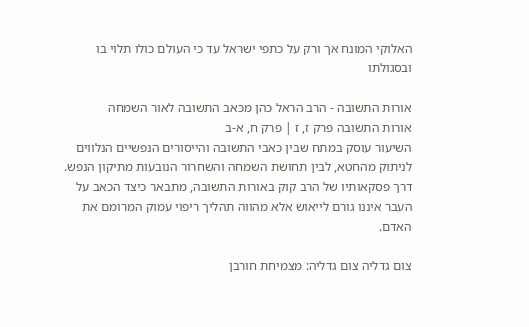האלוקי המונח אך ורק על כתפי ישראל עד כי העולם כולו תלוי בו ובסגולתו

אורות התשובה - הרב הראל כהן מכאב התשובה לאור השמחה
אורות התשובה פרק ז, ז | פרק ח, א-ב
השיעור עוסק במתח שבין כאבי התשובה והייסורים הנפשיים הנלווים לניתוק מהחטא, לבין תחושת השמחה והשחרור הנובעות מתיקון הנפש. דרך פסקאותיו של הרב קוק באורות התשובה, מתבאר כיצד הכאב על העבר איננו גורם לייאוש אלא מהווה תהליך ריפוי עמוק המרומם את האדם.

צום גדליה צום גדליה: מצמיחת חורבן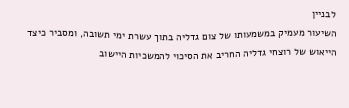לבניין
השיעור מעמיק במשמעותו של צום גדליה בתוך עשרת ימי תשובה, ומסביר כיצד הייאוש של רוצחי גדליה החריב את הסיכוי להמשכיות היישוב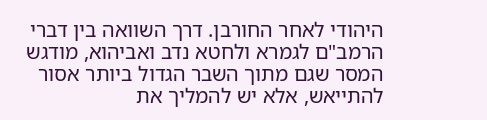היהודי לאחר החורבן. דרך השוואה בין דברי הרמב"ם לגמרא ולחטא נדב ואביהוא, מודגש המסר שגם מתוך השבר הגדול ביותר אסור להתייאש, אלא יש להמליך את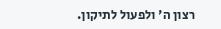רצון ה' ולפעול לתיקון.